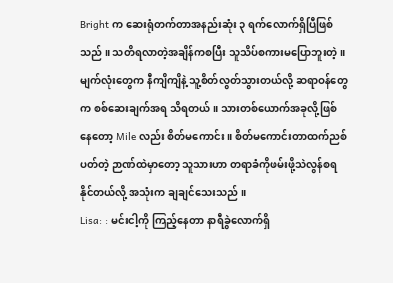Bright က ဆေးရုံတက်တာအနည်းဆုံး ၃ ရက်လောက်ရှိပြီဖြစ်သည် ။ သတိရလာတဲ့အချိန်ကစပြီး သူသိပ်စကားမပြောဘူးတဲ့ ။ မျက်လုံးတွေက နီကျိကျိနဲ့ သူ့စိတ်လွတ်သွားတယ်လို့ ဆရာဝန်တွေက စစ်ဆေးချက်အရ သိရတယ် ။ သားတစ်ယောက်အခုလို့ဖြစ်နေတော့ Mile လည်း စိတ်မကောင်း ။ စိတ်မကောင်းတာထက်ညစ်ပတ်တဲ့ ဉာဏ်ထဲမှာတော့ သူသားဟာ တရာခံကိုဖမ်းဖို့သဲလွန်စရနိုင်တယ်လို့ အသုံးက ချချင်သေးသည် ။
Lisa: : မင်းငါ့ကို ကြည့်နေတာ နာရီခွဲလောက်ရှိ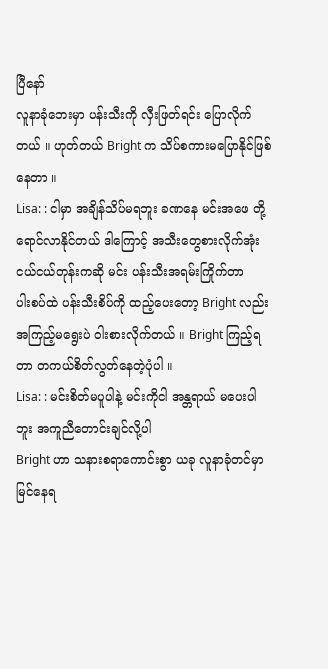ပြီနော်
လူနာခုံဘေးမှာ ပန်းသီးကို လှီးဖြတ်ရင်း ပြောလိုက်တယ် ။ ဟုတ်တယ် Bright က သိပ်စကားမပြောနိုင်ဖြစ်နေတာ ။
Lisa: : ငါမှာ အချိန်သိပ်မရဘူး ခဏနေ မင်းအဖေ တို့ရောင်လာနိုင်တယ် ဒါကြောင့် အသီးတွေစားလိုက်အုံး ငယ်ငယ်တုန်းကဆို မင်း ပန်းသီးအရမ်းကြိုက်တာ
ပါးစပ်ထဲ ပန်းသီးစိပ်ကို ထည့်ပေးတော့ Bright လည်း အကြည့်မရွေးပဲ ဝါးစားလိုက်တယ် ။ Bright ကြည့်ရတာ တကယ်စိတ်လွတ်နေတဲ့ပုံပါ ။
Lisa: : မင်းစိတ်မပူပါနဲ့ မင်းကိုငါ အန္တရာယ် မပေးပါဘူး အကူညီတောင်းချင်လို့ပါ
Bright ဟာ သနားစရာကောင်းစွာ ယခု လူနာခုံတင်မှာ မြင်နေရ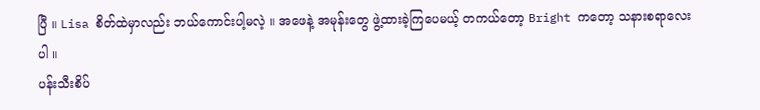ပြီ ။ Lisa စိတ်ထဲမှာလည်း ဘယ်ကောင်းပါ့မလဲ့ ။ အဖေနဲ့ အမုန်းတွေ ဖွဲ့ထားခဲ့ကြပေမယ့် တကယ်တော့ Bright ကတော့ သနားစရာလေးပါ ။
ပန်းသီးစိပ်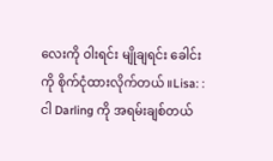လေးကို ဝါးရင်း မျိုချရင်း ခေါင်းကို စိုက်ငုံထားလိုက်တယ် ။Lisa: : ငါ Darling ကို အရမ်းချစ်တယ်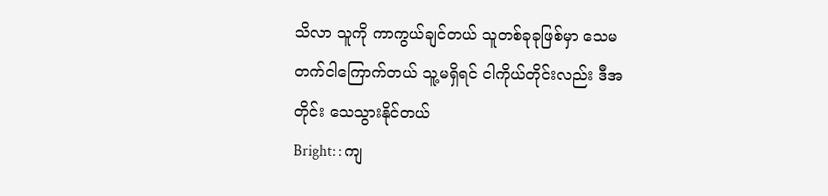သိလာ သူကို ကာကွယ်ချင်တယ် သူတစ်ခုခုဖြစ်မှာ သေမတက်ငါကြောက်တယ် သူ့မရှိရင် ငါကိုယ်တိုင်းလည်း ဒီအတိုင်း သေသွားနိုင်တယ်
Bright: : ကျ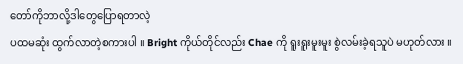တော်ကိုဘာလို့ဒါတွေပြောရတာလဲ့
ပထမဆုံး ထွက်လာတဲ့စကားပါ ။ Bright ကိုယ်တိုင်လည်း Chae ကို ရူးရူးမူးမူး စွဲလမ်းခဲ့ရသူပဲ မဟုတ်လား ။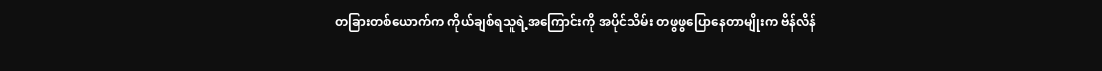တခြားတစ်ယောက်က ကိုယ်ချစ်ရသူရဲ့အကြောင်းကို အပိုင်သိမ်း တဖွဖွပြောနေတာမျိုးက ဗိန်လိန်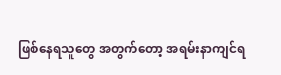ဖြစ်နေရသူတွေ အတွက်တော့ အရမ်းနာကျင်ရ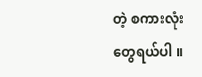တဲ့ စကားလုံးတွေရယ်ပါ ။